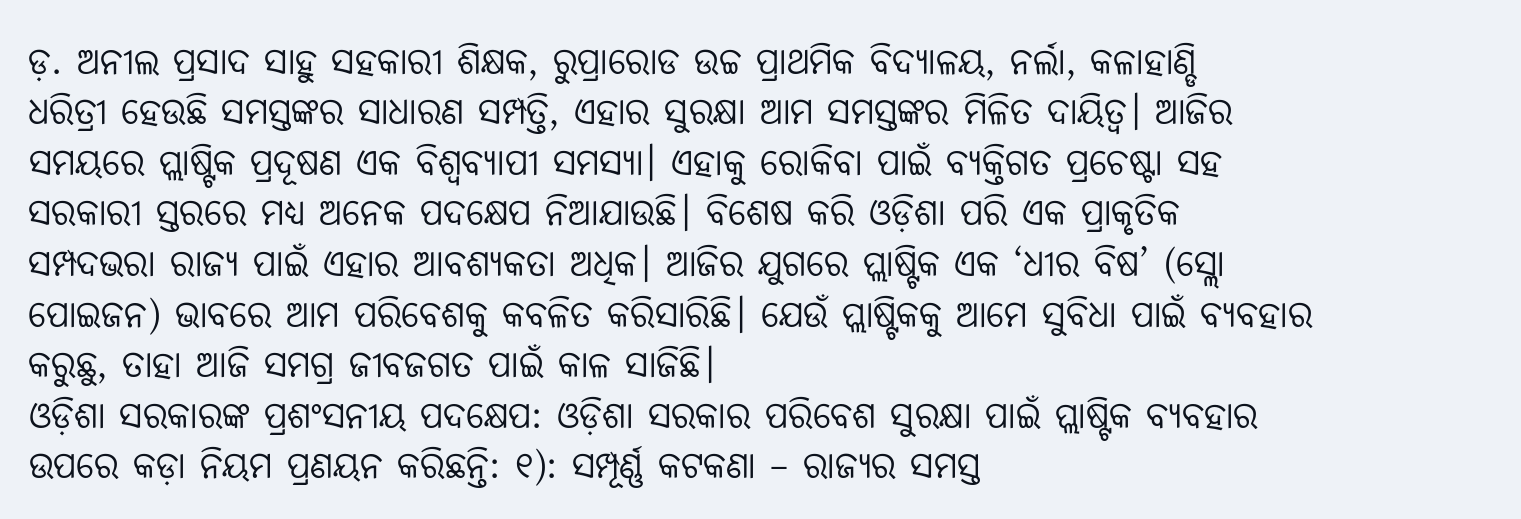ଡ଼. ଅନୀଲ ପ୍ରସାଦ ସାହୁ ସହକାରୀ ଶିକ୍ଷକ, ରୁପ୍ରାରୋଡ ଉଚ୍ଚ ପ୍ରାଥମିକ ବିଦ୍ୟାଳୟ, ନର୍ଲା, କଳାହାଣ୍ଡି
ଧରିତ୍ରୀ ହେଉଛି ସମସ୍ତଙ୍କର ସାଧାରଣ ସମ୍ପତ୍ତି, ଏହାର ସୁରକ୍ଷା ଆମ ସମସ୍ତଙ୍କର ମିଳିତ ଦାୟିତ୍ୱ। ଆଜିର ସମୟରେ ପ୍ଲାଷ୍ଟିକ ପ୍ରଦୂଷଣ ଏକ ବିଶ୍ୱବ୍ୟାପୀ ସମସ୍ୟା। ଏହାକୁ ରୋକିବା ପାଇଁ ବ୍ୟକ୍ତିଗତ ପ୍ରଚେଷ୍ଟା ସହ ସରକାରୀ ସ୍ତରରେ ମଧ୍ୟ ଅନେକ ପଦକ୍ଷେପ ନିଆଯାଉଛି। ବିଶେଷ କରି ଓଡ଼ିଶା ପରି ଏକ ପ୍ରାକୃତିକ ସମ୍ପଦଭରା ରାଜ୍ୟ ପାଇଁ ଏହାର ଆବଶ୍ୟକତା ଅଧିକ। ଆଜିର ଯୁଗରେ ପ୍ଲାଷ୍ଟିକ ଏକ ‘ଧୀର ବିଷ’ (ସ୍ଲୋ ପୋଇଜନ) ଭାବରେ ଆମ ପରିବେଶକୁ କବଳିତ କରିସାରିଛି। ଯେଉଁ ପ୍ଲାଷ୍ଟିକକୁ ଆମେ ସୁବିଧା ପାଇଁ ବ୍ୟବହାର କରୁଛୁ, ତାହା ଆଜି ସମଗ୍ର ଜୀବଜଗତ ପାଇଁ କାଳ ସାଜିଛି।
ଓଡ଼ିଶା ସରକାରଙ୍କ ପ୍ରଶଂସନୀୟ ପଦକ୍ଷେପ: ଓଡ଼ିଶା ସରକାର ପରିବେଶ ସୁରକ୍ଷା ପାଇଁ ପ୍ଲାଷ୍ଟିକ ବ୍ୟବହାର ଉପରେ କଡ଼ା ନିୟମ ପ୍ରଣୟନ କରିଛନ୍ତି: ୧): ସମ୍ପୂର୍ଣ୍ଣ କଟକଣା – ରାଜ୍ୟର ସମସ୍ତ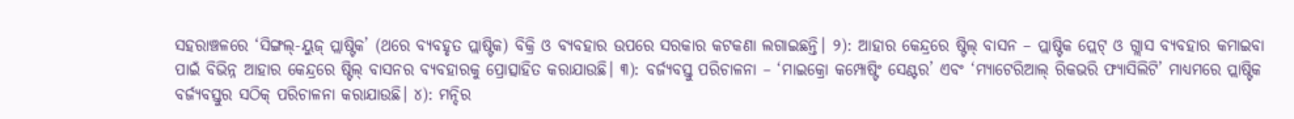ସହରାଞ୍ଚଳରେ ‘ସିଙ୍ଗଲ୍-ୟୁଜ୍ ପ୍ଲାଷ୍ଟିକ’ (ଥରେ ବ୍ୟବହୃତ ପ୍ଲାଷ୍ଟିକ) ବିକ୍ରି ଓ ବ୍ୟବହାର ଉପରେ ସରକାର କଟକଣା ଲଗାଇଛନ୍ତି। ୨): ଆହାର କେନ୍ଦ୍ରରେ ଷ୍ଟିଲ୍ ବାସନ – ପ୍ଲାଷ୍ଟିକ ପ୍ଲେଟ୍ ଓ ଗ୍ଲାସ ବ୍ୟବହାର କମାଇବା ପାଇଁ ବିଭିନ୍ନ ଆହାର କେନ୍ଦ୍ରରେ ଷ୍ଟିଲ୍ ବାସନର ବ୍ୟବହାରକୁ ପ୍ରୋତ୍ସାହିତ କରାଯାଉଛି। ୩): ବର୍ଜ୍ୟବସ୍ତୁ ପରିଚାଳନା – ‘ମାଇକ୍ରୋ କମ୍ପୋଷ୍ଟିଂ ସେଣ୍ଟର’ ଏବଂ ‘ମ୍ୟାଟେରିଆଲ୍ ରିକଭରି ଫ୍ୟାସିଲିଟି’ ମାଧ୍ୟମରେ ପ୍ଲାଷ୍ଟିକ ବର୍ଜ୍ୟବସ୍ତୁର ସଠିକ୍ ପରିଚାଳନା କରାଯାଉଛି। ୪): ମନ୍ଦିର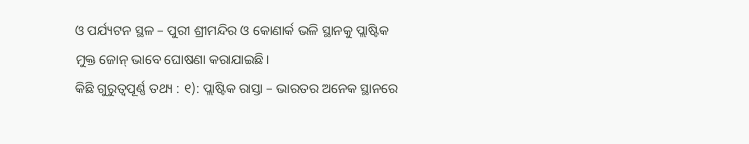ଓ ପର୍ଯ୍ୟଟନ ସ୍ଥଳ – ପୁରୀ ଶ୍ରୀମନ୍ଦିର ଓ କୋଣାର୍କ ଭଳି ସ୍ଥାନକୁ ପ୍ଲାଷ୍ଟିକ ମୁକ୍ତ ଜୋନ୍ ଭାବେ ଘୋଷଣା କରାଯାଇଛି।
କିଛି ଗୁରୁତ୍ୱପୂର୍ଣ୍ଣ ତଥ୍ୟ : ୧): ପ୍ଲାଷ୍ଟିକ ରାସ୍ତା – ଭାରତର ଅନେକ ସ୍ଥାନରେ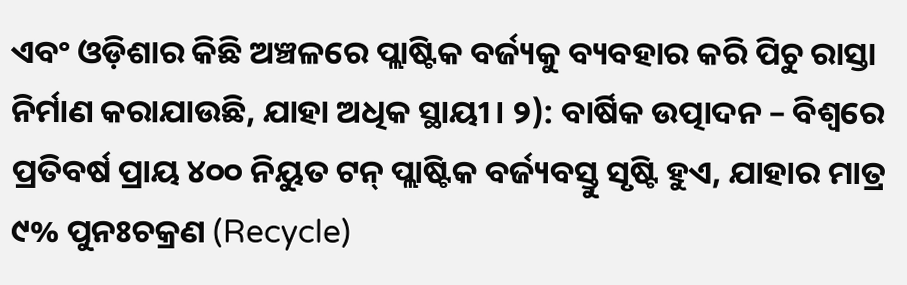ଏବଂ ଓଡ଼ିଶାର କିଛି ଅଞ୍ଚଳରେ ପ୍ଲାଷ୍ଟିକ ବର୍ଜ୍ୟକୁ ବ୍ୟବହାର କରି ପିଚୁ ରାସ୍ତା ନିର୍ମାଣ କରାଯାଉଛି, ଯାହା ଅଧିକ ସ୍ଥାୟୀ। ୨): ବାର୍ଷିକ ଉତ୍ପାଦନ – ବିଶ୍ୱରେ ପ୍ରତିବର୍ଷ ପ୍ରାୟ ୪୦୦ ନିୟୁତ ଟନ୍ ପ୍ଲାଷ୍ଟିକ ବର୍ଜ୍ୟବସ୍ତୁ ସୃଷ୍ଟି ହୁଏ, ଯାହାର ମାତ୍ର ୯% ପୁନଃଚକ୍ରଣ (Recycle)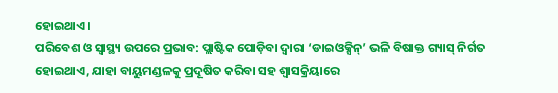ହୋଇଥାଏ।
ପରିବେଶ ଓ ସ୍ୱାସ୍ଥ୍ୟ ଉପରେ ପ୍ରଭାବ: ପ୍ଲାଷ୍ଟିକ ପୋଡ଼ିବା ଦ୍ୱାରା ‘ଡାଇଓକ୍ସିନ୍’ ଭଳି ବିଷାକ୍ତ ଗ୍ୟାସ୍ ନିର୍ଗତ ହୋଇଥାଏ, ଯାହା ବାୟୁମଣ୍ଡଳକୁ ପ୍ରଦୂଷିତ କରିବା ସହ ଶ୍ୱାସକ୍ରିୟାରେ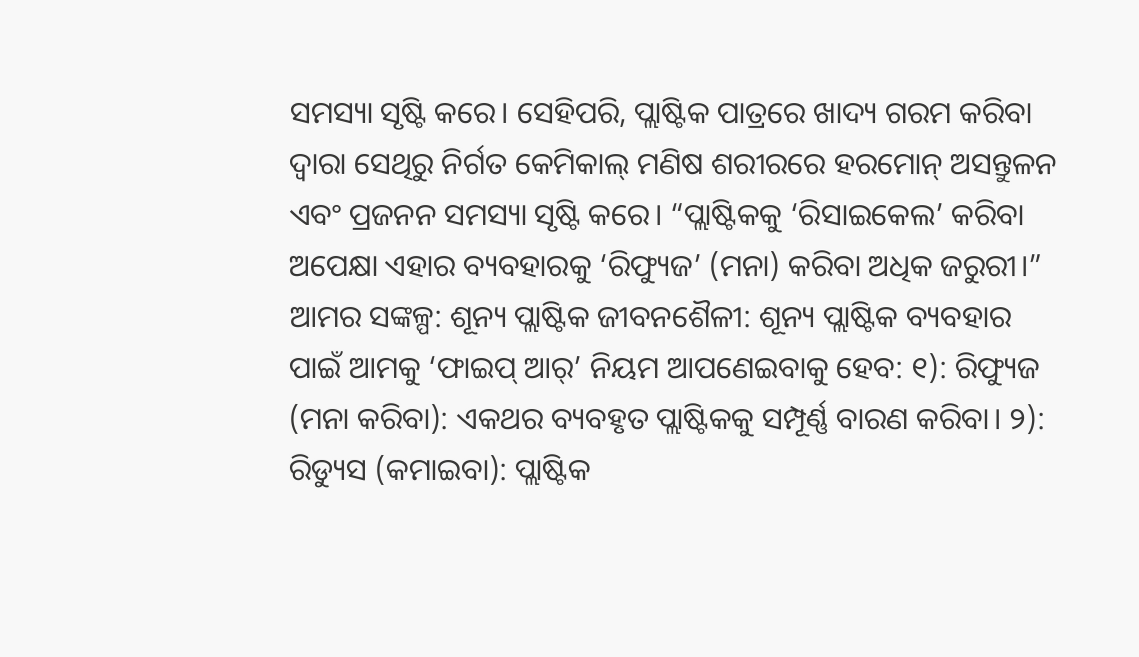ସମସ୍ୟା ସୃଷ୍ଟି କରେ। ସେହିପରି, ପ୍ଲାଷ୍ଟିକ ପାତ୍ରରେ ଖାଦ୍ୟ ଗରମ କରିବା ଦ୍ୱାରା ସେଥିରୁ ନିର୍ଗତ କେମିକାଲ୍ ମଣିଷ ଶରୀରରେ ହରମୋନ୍ ଅସନ୍ତୁଳନ ଏବଂ ପ୍ରଜନନ ସମସ୍ୟା ସୃଷ୍ଟି କରେ। “ପ୍ଲାଷ୍ଟିକକୁ ‘ରିସାଇକେଲ’ କରିବା ଅପେକ୍ଷା ଏହାର ବ୍ୟବହାରକୁ ‘ରିଫ୍ୟୁଜ’ (ମନା) କରିବା ଅଧିକ ଜରୁରୀ।”
ଆମର ସଙ୍କଳ୍ପ: ଶୂନ୍ୟ ପ୍ଲାଷ୍ଟିକ ଜୀବନଶୈଳୀ: ଶୂନ୍ୟ ପ୍ଲାଷ୍ଟିକ ବ୍ୟବହାର ପାଇଁ ଆମକୁ ‘ଫାଇପ୍ ଆର୍’ ନିୟମ ଆପଣେଇବାକୁ ହେବ: ୧): ରିଫ୍ୟୁଜ (ମନା କରିବା): ଏକଥର ବ୍ୟବହୃତ ପ୍ଲାଷ୍ଟିକକୁ ସମ୍ପୂର୍ଣ୍ଣ ବାରଣ କରିବା। ୨): ରିଡ୍ୟୁସ (କମାଇବା): ପ୍ଲାଷ୍ଟିକ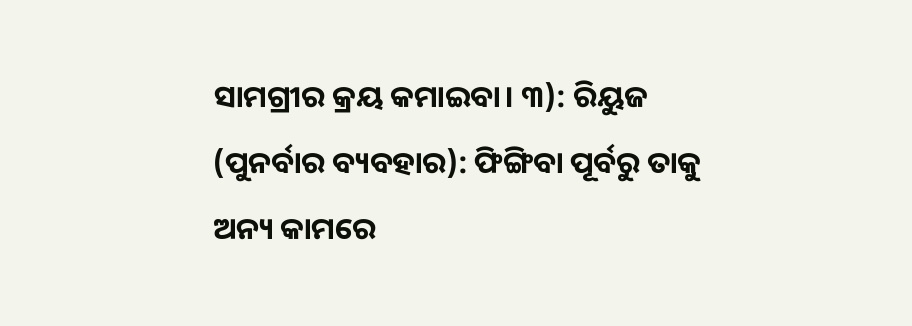ସାମଗ୍ରୀର କ୍ରୟ କମାଇବା। ୩): ରିୟୁଜ (ପୁନର୍ବାର ବ୍ୟବହାର): ଫିଙ୍ଗିବା ପୂର୍ବରୁ ତାକୁ ଅନ୍ୟ କାମରେ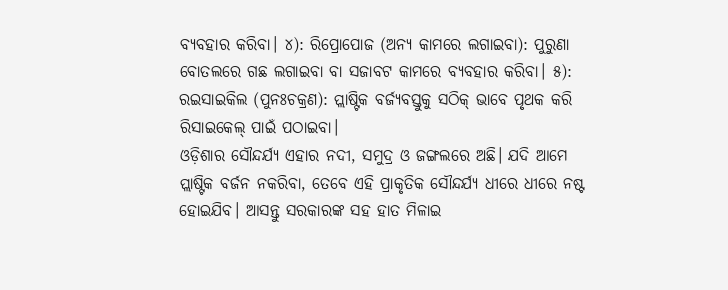ବ୍ୟବହାର କରିବା। ୪): ରିପ୍ରୋପୋଜ (ଅନ୍ୟ କାମରେ ଲଗାଇବା): ପୁରୁଣା ବୋତଲରେ ଗଛ ଲଗାଇବା ବା ସଜାବଟ କାମରେ ବ୍ୟବହାର କରିବା। ୫): ରଇସାଇକିଲ (ପୁନଃଚକ୍ରଣ): ପ୍ଲାଷ୍ଟିକ ବର୍ଜ୍ୟବସ୍ତୁକୁ ସଠିକ୍ ଭାବେ ପୃଥକ କରି ରିସାଇକେଲ୍ ପାଇଁ ପଠାଇବା।
ଓଡ଼ିଶାର ସୌନ୍ଦର୍ଯ୍ୟ ଏହାର ନଦୀ, ସମୁଦ୍ର ଓ ଜଙ୍ଗଲରେ ଅଛି। ଯଦି ଆମେ ପ୍ଲାଷ୍ଟିକ ବର୍ଜନ ନକରିବା, ତେବେ ଏହି ପ୍ରାକୃତିକ ସୌନ୍ଦର୍ଯ୍ୟ ଧୀରେ ଧୀରେ ନଷ୍ଟ ହୋଇଯିବ। ଆସନ୍ତୁ ସରକାରଙ୍କ ସହ ହାତ ମିଳାଇ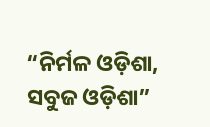“ନିର୍ମଳ ଓଡ଼ିଶା, ସବୁଜ ଓଡ଼ିଶା”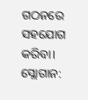ଗଠନରେ ସହଯୋଗ କରିବା। ସ୍ଲୋଗାନ: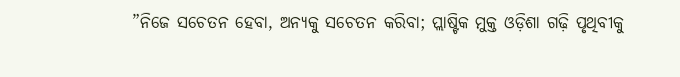”ନିଜେ ସଚେତନ ହେବା, ଅନ୍ୟକୁ ସଚେତନ କରିବା; ପ୍ଲାଷ୍ଟିକ ମୁକ୍ତ ଓଡ଼ିଶା ଗଢ଼ି ପୃଥିବୀକୁ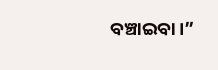ବଞ୍ଚାଇବା।”